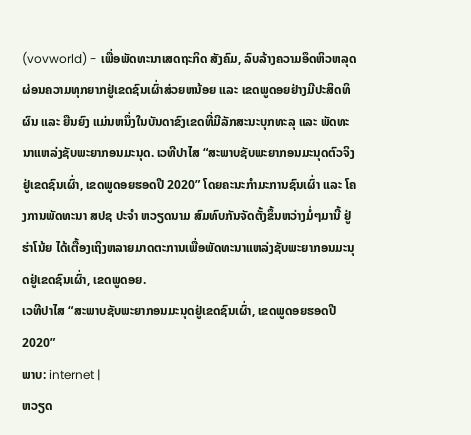(vovworld) - ເພື່ອພັດທະນາເສດຖະກິດ ສັງຄົມ, ລົບລ້າງຄວາມອຶດຫິວຫລຸດຜ່ອນຄວາມທຸກຍາກຢູ່ເຂດຊົນເຜົ່າສ່ວຍຫນ້ອຍ ແລະ ເຂດພູດອຍຢ່າງມີປະສິດທິຜົນ ແລະ ຍືນຍົງ ແມ່ນຫນຶ່ງໃນບັນດາຂົງເຂດທີ່ມີລັກສະນະບຸກທະລຸ ແລະ ພັດທະນາແຫລ່ງຊັບພະຍາກອນມະນຸດ. ເວທີປາໄສ “ສະພາບຊັບພະຍາກອນມະນຸດຕົວຈິງຢູ່ເຂດຊົນເຜົ່າ, ເຂດພູດອຍຮອດປີ 2020” ໂດຍຄະນະກຳມະການຊົນເຜົ່າ ແລະ ໂຄງການພັດທະນາ ສປຊ ປະຈຳ ຫວຽດນາມ ສົມທົບກັນຈັດຕັ້ງຂຶ້ນຫວ່າງມໍ່ໆມານີ້ ຢູ່ ຮ່າໂນ້ຍ ໄດ້ເຕື້ອງເຖິງຫລາຍມາດຕະການເພື່ອພັດທະນາແຫລ່ງຊັບພະຍາກອນມະນຸດຢູ່ເຂດຊົນເຜົ່າ, ເຂດພູດອຍ.
ເວທີປາໄສ “ສະພາບຊັບພະຍາກອນມະນຸດຢູ່ເຂດຊົນເຜົ່າ, ເຂດພູດອຍຮອດປີ 2020”
ພາບ: internet |
ຫວຽດ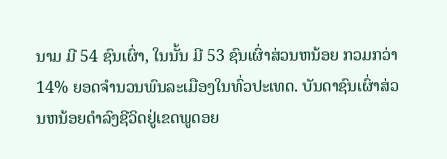ນາມ ມີ 54 ຊົນເຜົ່າ, ໃນນັ້ນ ມີ 53 ຊົນເຜົ່າສ່ວນຫນ້ອຍ ກວມກວ່າ 14% ຍອດຈຳນວນພົນລະເມືອງໃນທົ່ວປະເທດ. ບັນດາຊົນເຜົ່າສ່ວນຫນ້ອຍດຳລົງຊີວິດຢູ່ເຂດພູດອຍ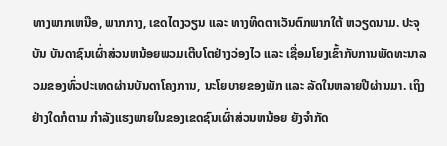ທາງພາກເຫນືອ, ພາກກາງ, ເຂດໄຕງວຽນ ແລະ ທາງທິດຕາເວັນຕົກພາກໃຕ້ ຫວຽດນາມ. ປະຈຸບັນ ບັນດາຊົນເຜົ່າສ່ວນຫນ້ອຍພວມເຕີບໂຕຢ່າງວ່ອງໄວ ແລະ ເຊື່ອມໂຍງເຂົ້າກັບການພັດທະນາລວມຂອງທົ່ວປະເທດຜ່ານບັນດາໂຄງການ, ນະໂຍບາຍຂອງພັກ ແລະ ລັດໃນຫລາຍປີຜ່ານມາ. ເຖິງຢ່າງໃດກໍຕາມ ກຳລັງແຮງພາຍໃນຂອງເຂດຊົນເຜົ່າສ່ວນຫນ້ອຍ ຍັງຈຳກັດ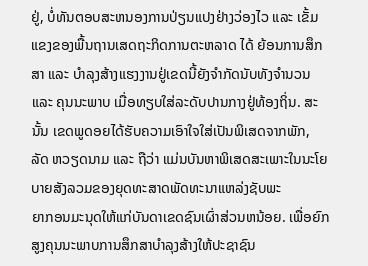ຢູ່, ບໍ່ທັນຕອບສະຫນອງການປ່ຽນແປງຢ່າງວ່ອງໄວ ແລະ ເຂັ້ມແຂງຂອງພື້ນຖານເສດຖະກິດການຕະຫລາດ ໄດ້ ຍ້ອນການສຶກສາ ແລະ ບຳລຸງສ້າງແຮງງານຢູ່ເຂດນີ້ຍັງຈຳກັດນັບທັງຈຳນວນ ແລະ ຄຸນນະພາບ ເມື່ອທຽບໃສ່ລະດັບປານກາງຢູ່ທ້ອງຖິ່ນ. ສະນັ້ນ ເຂດພູດອຍໄດ້ຮັບຄວາມເອົາໃຈໃສ່ເປັນພິເສດຈາກພັກ, ລັດ ຫວຽດນາມ ແລະ ຖືວ່າ ແມ່ນບັນຫາພິເສດສະເພາະໃນນະໂຍບາຍສັງລວມຂອງຍຸດທະສາດພັດທະນາແຫລ່ງຊັບພະ
ຍາກອນມະນຸດໃຫ້ແກ່ບັນດາເຂດຊົນເຜົ່າສ່ວນຫນ້ອຍ. ເພື່ອຍົກສູງຄຸນນະພາບການສຶກສາບຳລຸງສ້າງໃຫ້ປະຊາຊົນ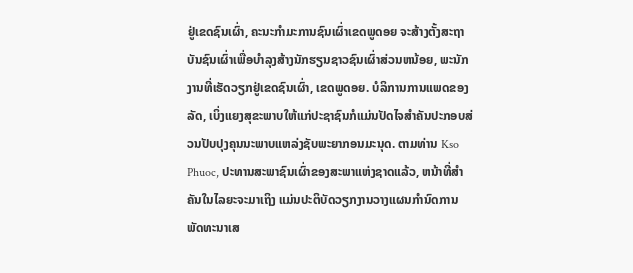ຢູ່ເຂດຊົນເຜົ່າ, ຄະນະກຳມະການຊົນເຜົ່າເຂດພູດອຍ ຈະສ້າງຕັ້ງສະຖາບັນຊົນເຜົ່າເພື່ອບຳລຸງສ້າງນັກຮຽນຊາວຊົນເຜົ່າສ່ວນຫນ້ອຍ, ພະນັກງານທີ່ເຮັດວຽກຢູ່ເຂດຊົນເຜົ່າ, ເຂດພູດອຍ. ບໍລິການການແພດຂອງລັດ, ເບິ່ງແຍງສຸຂະພາບໃຫ້ແກ່ປະຊາຊົນກໍແມ່ນປັດໄຈສຳຄັນປະກອບສ່ວນປັບປຸງຄຸນນະພາບແຫລ່ງຊັບພະຍາກອນມະນຸດ. ຕາມທ່ານ Kso Phuoc, ປະທານສະພາຊົນເຜົ່າຂອງສະພາແຫ່ງຊາດແລ້ວ, ຫນ້າທີ່ສຳຄັນໃນໄລຍະຈະມາເຖິງ ແມ່ນປະຕິບັດວຽກງານວາງແຜນກຳນົດການພັດທະນາເສ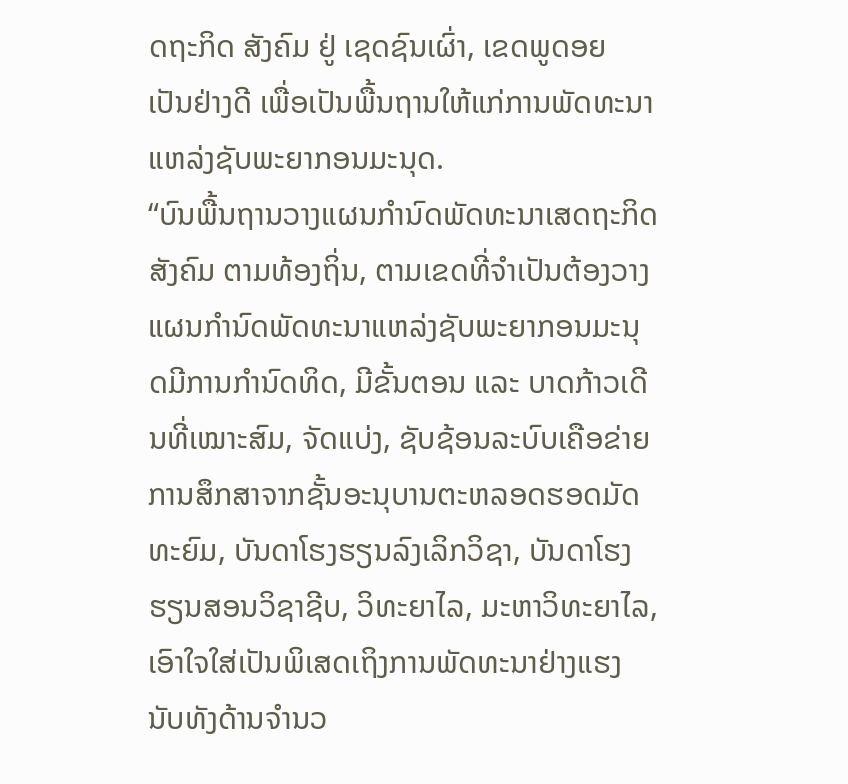ດຖະກິດ ສັງຄົມ ຢູ່ ເຊດຊົນເຜົ່າ, ເຂດພູດອຍ ເປັນຢ່າງດີ ເພື່ອເປັນພື້ນຖານໃຫ້ແກ່ການພັດທະນາແຫລ່ງຊັບພະຍາກອນມະນຸດ.
“ບົນພື້ນຖານວາງແຜນກຳນົດພັດທະນາເສດຖະກິດສັງຄົມ ຕາມທ້ອງຖິ່ນ, ຕາມເຂດທີ່ຈຳເປັນຕ້ອງວາງແຜນກຳນົດພັດທະນາແຫລ່ງຊັບພະຍາກອນມະນຸດມີການກຳນົດທິດ, ມີຂັ້ນຕອນ ແລະ ບາດກ້າວເດີນທີ່ເໝາະສົມ, ຈັດແບ່ງ, ຊັບຊ້ອນລະບົບເຄືອຂ່າຍການສຶກສາຈາກຊັ້ນອະນຸບານຕະຫລອດຮອດມັດທະຍົມ, ບັນດາໂຮງຮຽນລົງເລິກວິຊາ, ບັນດາໂຮງຮຽນສອນວິຊາຊີບ, ວິທະຍາໄລ, ມະຫາວິທະຍາໄລ, ເອົາໃຈໃສ່ເປັນພິເສດເຖິງການພັດທະນາຢ່າງແຮງນັບທັງດ້ານຈຳນວ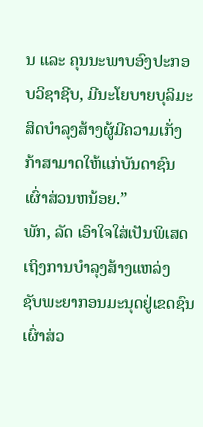ນ ແລະ ຄຸນນະພາບອົງປະກອບວິຊາຊີບ, ມີນະໂຍບາຍບຸລິມະສິດບຳລຸງສ້າງຜູ້ມີຄວາມເກັ່ງກ້າສາມາດໃຫ້ແກ່ບັນດາຊົນເຜົ່າສ່ວນຫນ້ອຍ.”
ພັກ, ລັດ ເອົາໃຈໃສ່ເປັນພິເສດເຖິງການບຳລຸງສ້າງແຫລ່ງ
ຊັບພະຍາກອນມະນຸດຢູ່ເຂດຊົນເຜົ່າສ່ວ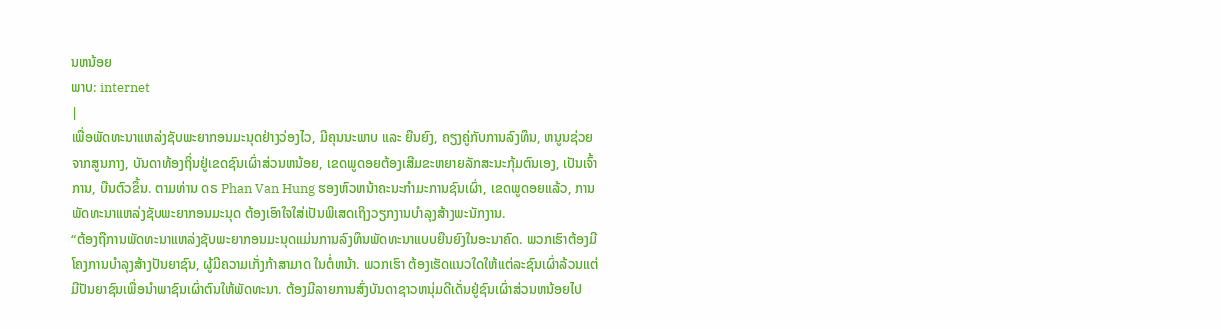ນຫນ້ອຍ
ພາບ: internet
|
ເພື່ອພັດທະນາແຫລ່ງຊັບພະຍາກອນມະນຸດຢ່າງວ່ອງໄວ, ມີຄຸນນະພາບ ແລະ ຍືນຍົງ, ຄຽງຄູ່ກັບການລົງທຶນ, ຫນູນຊ່ວຍຈາກສູນກາງ, ບັນດາທ້ອງຖິ່ນຢູ່ເຂດຊົນເຜົ່າສ່ວນຫນ້ອຍ, ເຂດພູດອຍຕ້ອງເສີມຂະຫຍາຍລັກສະນະກຸ້ມຕົນເອງ, ເປັນເຈົ້າການ, ບືນຕົວຂຶ້ນ. ຕາມທ່ານ ດຣ Phan Van Hung ຮອງຫົວຫນ້າຄະນະກຳມະການຊົນເຜົ່າ, ເຂດພູດອຍແລ້ວ, ການພັດທະນາແຫລ່ງຊັບພະຍາກອນມະນຸດ ຕ້ອງເອົາໃຈໃສ່ເປັນພິເສດເຖິງວຽກງານບຳລຸງສ້າງພະນັກງານ.
“ຕ້ອງຖືການພັດທະນາແຫລ່ງຊັບພະຍາກອນມະນຸດແມ່ນການລົງທຶນພັດທະນາແບບຍືນຍົງໃນອະນາຄົດ. ພວກເຮົາຕ້ອງມີໂຄງການບຳລຸງສ້າງປັນຍາຊົນ, ຜູ້ມີຄວາມເກັ່ງກ້າສາມາດ ໃນຕໍ່ຫນ້າ. ພວກເຮົາ ຕ້ອງເຮັດແນວໃດໃຫ້ແຕ່ລະຊົນເຜົ່າລ້ວນແຕ່ມີປັນຍາຊົນເພື່ອນຳພາຊົນເຜົ່າຕົນໃຫ້ພັດທະນາ. ຕ້ອງມີລາຍການສົ່ງບັນດາຊາວຫນຸ່ມດີເດັ່ນຢູ່ຊົນເຜົ່າສ່ວນຫນ້ອຍໄປ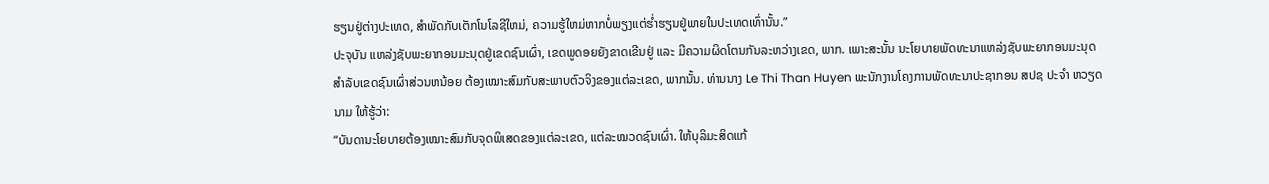ຮຽນຢູ່ຕ່າງປະເທດ, ສຳພັດກັບເຕັກໂນໂລຊີໃຫມ່, ຄວາມຮູ້ໃຫມ່ຫາກບໍ່ພຽງແຕ່ຮ່ຳຮຽນຢູ່ພາຍໃນປະເທດເທົ່ານັ້ນ.”
ປະຈຸບັນ ແຫລ່ງຊັບພະຍາກອນມະນຸດຢູ່ເຂດຊົນເຜົ່າ, ເຂດພູດອຍຍັງຂາດເຂີນຢູ່ ແລະ ມີຄວາມຜິດໂຕນກັນລະຫວ່າງເຂດ, ພາກ. ເພາະສະນັ້ນ ນະໂຍບາຍພັດທະນາແຫລ່ງຊັບພະຍາກອນມະນຸດສຳລັບເຂດຊົນເຜົ່າສ່ວນຫນ້ອຍ ຕ້ອງເໝາະສົມກັບສະພາບຕົວຈິງຂອງແຕ່ລະເຂດ, ພາກນັ້ນ. ທ່ານນາງ Le Thi Than Huyen ພະນັກງານໂຄງການພັດທະນາປະຊາກອນ ສປຊ ປະຈຳ ຫວຽດນາມ ໃຫ້ຮູ້ວ່າ:
“ບັນດານະໂຍບາຍຕ້ອງເໝາະສົມກັບຈຸດພິເສດຂອງແຕ່ລະເຂດ, ແຕ່ລະໝວດຊົນເຜົ່າ. ໃຫ້ບຸລິມະສິດແກ້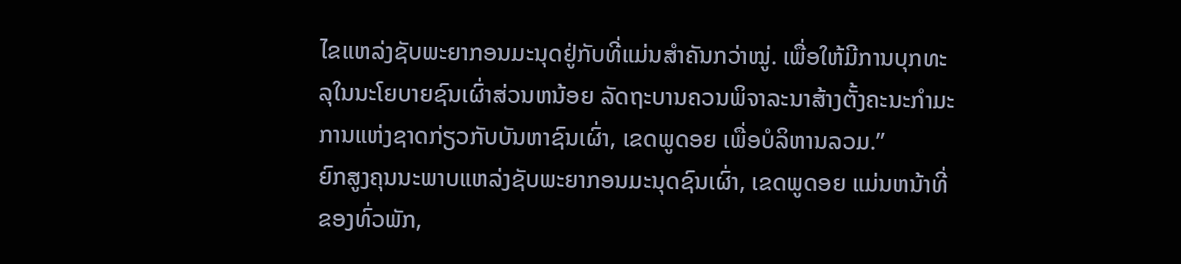ໄຂແຫລ່ງຊັບພະຍາກອນມະນຸດຢູ່ກັບທີ່ແມ່ນສຳຄັນກວ່າໝູ່. ເພື່ອໃຫ້ມີການບຸກທະລຸໃນນະໂຍບາຍຊົນເຜົ່າສ່ວນຫນ້ອຍ ລັດຖະບານຄວນພິຈາລະນາສ້າງຕັ້ງຄະນະກຳມະການແຫ່ງຊາດກ່ຽວກັບບັນຫາຊົນເຜົ່າ, ເຂດພູດອຍ ເພື່ອບໍລິຫານລວມ.”
ຍົກສູງຄຸນນະພາບແຫລ່ງຊັບພະຍາກອນມະນຸດຊົນເຜົ່າ, ເຂດພູດອຍ ແມ່ນຫນ້າທີ່ຂອງທົ່ວພັກ,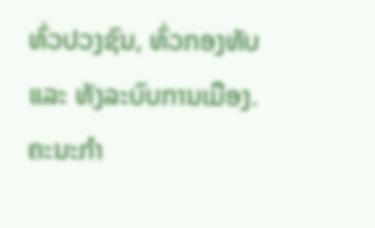ທົ່ວປວງຊົນ, ທົ່ວກອງທັບ ແລະ ທັງລະບົບການເມືອງ. ຄະນະກຳ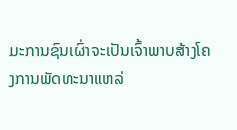ມະການຊົນເຜົ່າຈະເປັນເຈົ້າພາບສ້າງໂຄງການພັດທະນາແຫລ່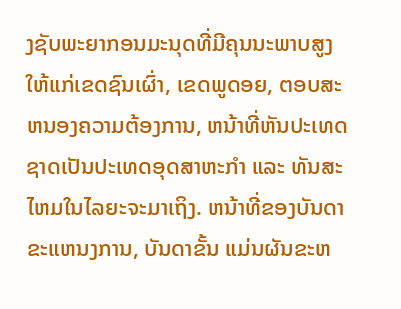ງຊັບພະຍາກອນມະນຸດທີ່ມີຄຸນນະພາບສູງໃຫ້ແກ່ເຂດຊົນເຜົ່າ, ເຂດພູດອຍ, ຕອບສະຫນອງຄວາມຕ້ອງການ, ຫນ້າທີ່ຫັນປະເທດຊາດເປັນປະເທດອຸດສາຫະກຳ ແລະ ທັນສະໄຫມໃນໄລຍະຈະມາເຖິງ. ຫນ້າທີ່ຂອງບັນດາຂະແຫນງການ, ບັນດາຂັ້ນ ແມ່ນຜັນຂະຫ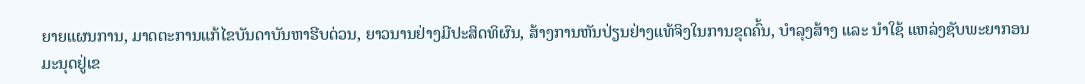ຍາຍແຜນການ, ມາດຕະການແກ້ໄຂບັນດາບັນຫາຮີບດ່ວນ, ຍາວນານຢ່າງມີປະສິດທິຜົນ, ສ້າງການຫັນປ່ຽນຢ່າງແທ້ຈິງໃນການຂຸດຄົ້ນ, ບຳລຸງສ້າງ ແລະ ນຳໃຊ້ ແຫລ່ງຊັບພະຍາກອນມະນຸດຢູ່ເຂ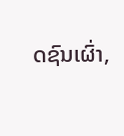ດຊົນເຜົ່າ,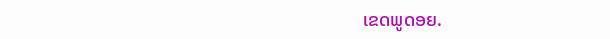ເຂດພູດອຍ.